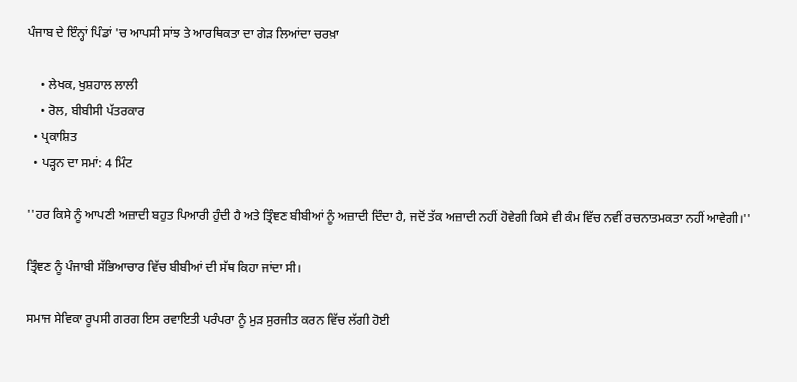ਪੰਜਾਬ ਦੇ ਇੰਨ੍ਹਾਂ ਪਿੰਡਾਂ 'ਚ ਆਪਸੀ ਸਾਂਝ ਤੇ ਆਰਥਿਕਤਾ ਦਾ ਗੇੜ ਲਿਆਂਦਾ ਚਰਖ਼ਾ

    • ਲੇਖਕ, ਖੁਸ਼ਹਾਲ ਲਾਲੀ
    • ਰੋਲ, ਬੀਬੀਸੀ ਪੱਤਰਕਾਰ
  • ਪ੍ਰਕਾਸ਼ਿਤ
  • ਪੜ੍ਹਨ ਦਾ ਸਮਾਂ: 4 ਮਿੰਟ

''ਹਰ ਕਿਸੇ ਨੂੰ ਆਪਣੀ ਅਜ਼ਾਦੀ ਬਹੁਤ ਪਿਆਰੀ ਹੁੰਦੀ ਹੈ ਅਤੇ ਤ੍ਰਿੰਞਣ ਬੀਬੀਆਂ ਨੂੰ ਅਜ਼ਾਦੀ ਦਿੰਦਾ ਹੈ, ਜਦੋਂ ਤੱਕ ਅਜ਼ਾਦੀ ਨਹੀਂ ਹੋਵੇਗੀ ਕਿਸੇ ਵੀ ਕੰਮ ਵਿੱਚ ਨਵੀਂ ਰਚਨਾਤਮਕਤਾ ਨਹੀਂ ਆਵੇਗੀ।''

ਤ੍ਰਿੰਞਣ ਨੂੰ ਪੰਜਾਬੀ ਸੱਭਿਆਚਾਰ ਵਿੱਚ ਬੀਬੀਆਂ ਦੀ ਸੱਥ ਕਿਹਾ ਜਾਂਦਾ ਸੀ।

ਸਮਾਜ ਸੇਵਿਕਾ ਰੂਪਸੀ ਗਰਗ ਇਸ ਰਵਾਇਤੀ ਪਰੰਪਰਾ ਨੂੰ ਮੁੜ ਸੁਰਜੀਤ ਕਰਨ ਵਿੱਚ ਲੱਗੀ ਹੋਈ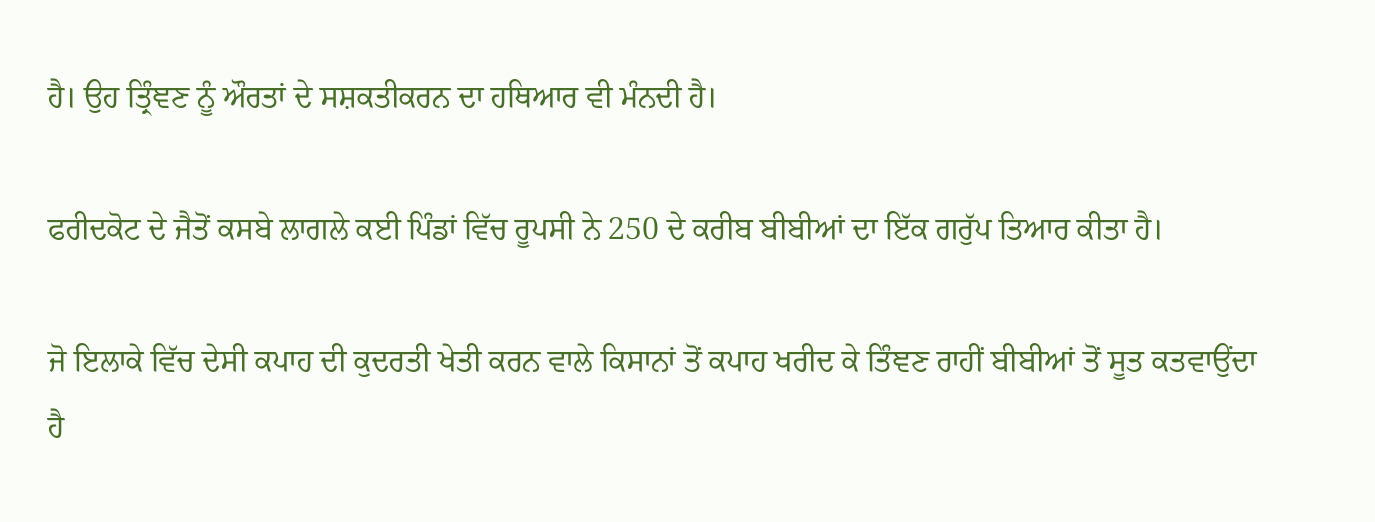ਹੈ। ਉਹ ਤ੍ਰਿੰਞਣ ਨੂੰ ਔਰਤਾਂ ਦੇ ਸਸ਼ਕਤੀਕਰਨ ਦਾ ਹਥਿਆਰ ਵੀ ਮੰਨਦੀ ਹੈ।

ਫਰੀਦਕੋਟ ਦੇ ਜੈਤੋਂ ਕਸਬੇ ਲਾਗਲੇ ਕਈ ਪਿੰਡਾਂ ਵਿੱਚ ਰੂਪਸੀ ਨੇ 250 ਦੇ ਕਰੀਬ ਬੀਬੀਆਂ ਦਾ ਇੱਕ ਗਰੁੱਪ ਤਿਆਰ ਕੀਤਾ ਹੈ।

ਜੋ ਇਲਾਕੇ ਵਿੱਚ ਦੇਸੀ ਕਪਾਹ ਦੀ ਕੁਦਰਤੀ ਖੇਤੀ ਕਰਨ ਵਾਲੇ ਕਿਸਾਨਾਂ ਤੋਂ ਕਪਾਹ ਖਰੀਦ ਕੇ ਤਿੰਞਣ ਰਾਹੀਂ ਬੀਬੀਆਂ ਤੋਂ ਸੂਤ ਕਤਵਾਉਂਦਾ ਹੈ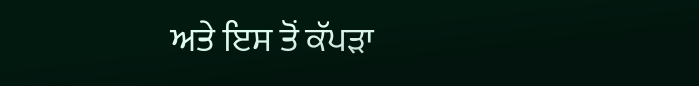ਅਤੇ ਇਸ ਤੋਂ ਕੱਪੜਾ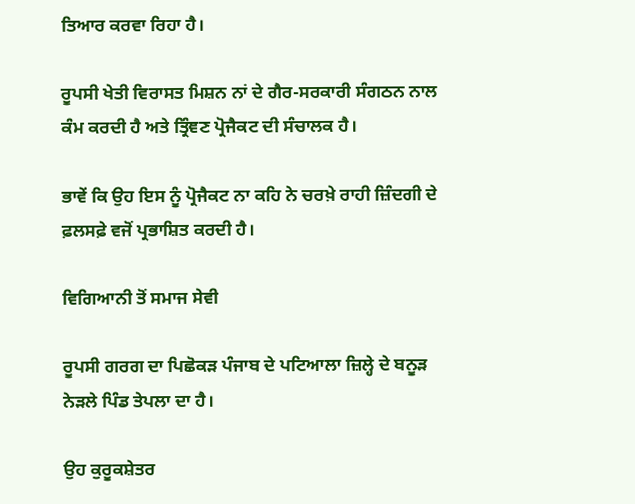ਤਿਆਰ ਕਰਵਾ ਰਿਹਾ ਹੈ।

ਰੂਪਸੀ ਖੇਤੀ ਵਿਰਾਸਤ ਮਿਸ਼ਨ ਨਾਂ ਦੇ ਗੈਰ-ਸਰਕਾਰੀ ਸੰਗਠਨ ਨਾਲ ਕੰਮ ਕਰਦੀ ਹੈ ਅਤੇ ਤ੍ਰਿੰਞਣ ਪ੍ਰੋਜੈਕਟ ਦੀ ਸੰਚਾਲਕ ਹੈ।

ਭਾਵੇਂ ਕਿ ਉਹ ਇਸ ਨੂੰ ਪ੍ਰੋਜੈਕਟ ਨਾ ਕਹਿ ਨੇ ਚਰਖ਼ੇ ਰਾਹੀ ਜ਼ਿੰਦਗੀ ਦੇ ਫ਼ਲਸਫ਼ੇ ਵਜੋਂ ਪ੍ਰਭਾਸ਼ਿਤ ਕਰਦੀ ਹੈ।

ਵਿਗਿਆਨੀ ਤੋਂ ਸਮਾਜ ਸੇਵੀ

ਰੂਪਸੀ ਗਰਗ ਦਾ ਪਿਛੋਕੜ ਪੰਜਾਬ ਦੇ ਪਟਿਆਲਾ ਜ਼ਿਲ੍ਹੇ ਦੇ ਬਨੂੜ ਨੇੜਲੇ ਪਿੰਡ ਤੇਪਲਾ ਦਾ ਹੈ।

ਉਹ ਕੁਰੂਕਸ਼ੇਤਰ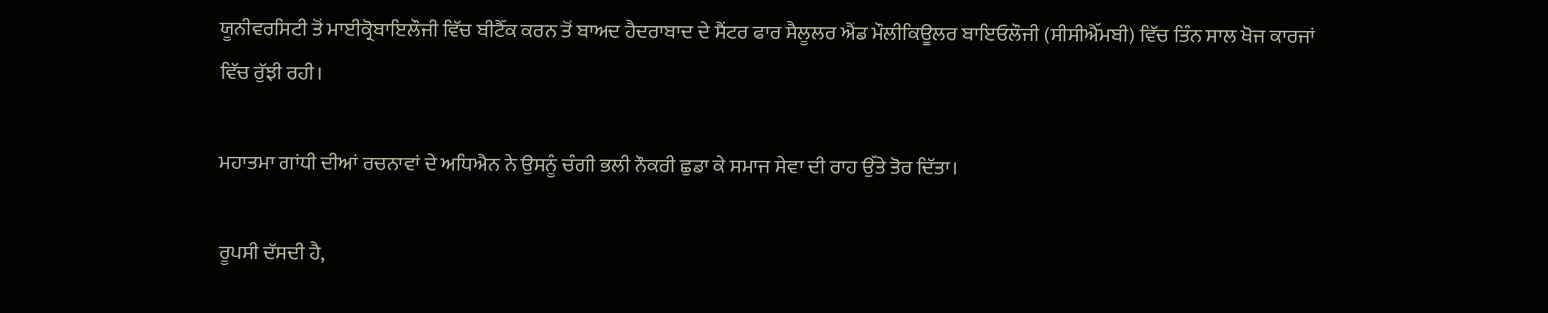ਯੂਨੀਵਰਸਿਟੀ ਤੋਂ ਮਾਈਕ੍ਰੋਬਾਇਲੌਜੀ ਵਿੱਚ ਬੀਟੈੱਕ ਕਰਨ ਤੋਂ ਬਾਅਦ ਹੈਦਰਾਬਾਦ ਦੇ ਸੈਂਟਰ ਫਾਰ ਸੈਲੂਲਰ ਐਂਡ ਮੌਲੀਕਿਊਲਰ ਬਾਇਓਲੌਜੀ (ਸੀਸੀਐੱਮਬੀ) ਵਿੱਚ ਤਿੰਨ ਸਾਲ ਖੋਜ ਕਾਰਜਾਂ ਵਿੱਚ ਰੁੱਝੀ ਰਹੀ।

ਮਹਾਤਮਾ ਗਾਂਧੀ ਦੀਆਂ ਰਚਨਾਵਾਂ ਦੇ ਅਧਿਐਨ ਨੇ ਉਸਨੂੰ ਚੰਗੀ ਭਲੀ ਨੌਕਰੀ ਛੁਡਾ ਕੇ ਸਮਾਜ ਸੇਵਾ ਦੀ ਰਾਹ ਉੱਤੇ ਤੋਰ ਦਿੱਤਾ।

ਰੂਪਸੀ ਦੱਸਦੀ ਹੈ,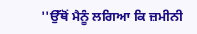''ਉੱਥੋਂ ਮੈਨੂੰ ਲਗਿਆ ਕਿ ਜ਼ਮੀਨੀ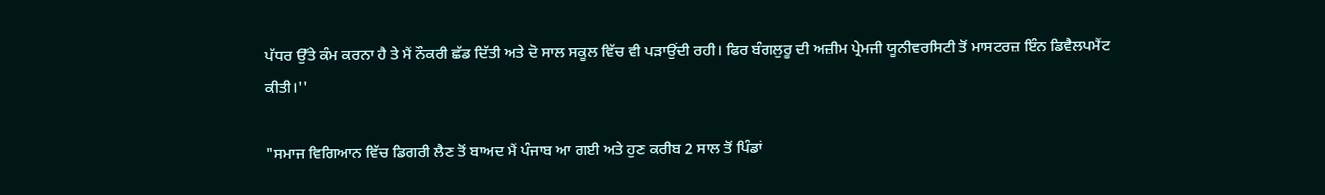ਪੱਧਰ ਉੱਤੇ ਕੰਮ ਕਰਨਾ ਹੈ ਤੇ ਮੈਂ ਨੌਕਰੀ ਛੱਡ ਦਿੱਤੀ ਅਤੇ ਦੋ ਸਾਲ ਸਕੂਲ ਵਿੱਚ ਵੀ ਪੜਾਉਂਦੀ ਰਹੀ। ਫਿਰ ਬੰਗਲੁਰੂ ਦੀ ਅਜ਼ੀਮ ਪ੍ਰੇਮਜੀ ਯੂਨੀਵਰਸਿਟੀ ਤੋਂ ਮਾਸਟਰਜ਼ ਇੰਨ ਡਿਵੈਲਪਮੈਂਟ ਕੀਤੀ।''

"ਸਮਾਜ ਵਿਗਿਆਨ ਵਿੱਚ ਡਿਗਰੀ ਲੈਣ ਤੋਂ ਬਾਅਦ ਮੈਂ ਪੰਜਾਬ ਆ ਗਈ ਅਤੇ ਹੁਣ ਕਰੀਬ 2 ਸਾਲ ਤੋਂ ਪਿੰਡਾਂ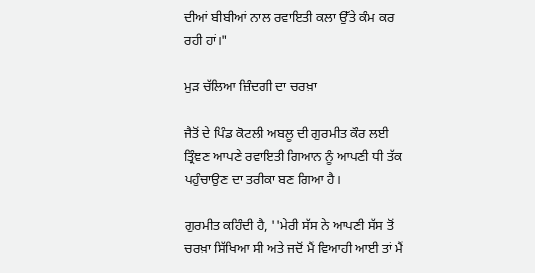ਦੀਆਂ ਬੀਬੀਆਂ ਨਾਲ ਰਵਾਇਤੀ ਕਲਾ ਉੱਤੇ ਕੰਮ ਕਰ ਰਹੀ ਹਾਂ।"

ਮੁੜ ਚੱਲਿਆ ਜ਼ਿੰਦਗੀ ਦਾ ਚਰਖ਼ਾ

ਜੈਤੋਂ ਦੇ ਪਿੰਡ ਕੋਟਲੀ ਅਬਲੂ ਦੀ ਗੁਰਮੀਤ ਕੌਰ ਲਈ ਤ੍ਰਿੰਞਣ ਆਪਣੇ ਰਵਾਇਤੀ ਗਿਆਨ ਨੂੰ ਆਪਣੀ ਧੀ ਤੱਕ ਪਹੁੰਚਾਉਣ ਦਾ ਤਰੀਕਾ ਬਣ ਗਿਆ ਹੈ।

ਗੁਰਮੀਤ ਕਹਿੰਦੀ ਹੈ, ''ਮੇਰੀ ਸੱਸ ਨੇ ਆਪਣੀ ਸੱਸ ਤੋਂ ਚਰਖ਼ਾ ਸਿੱਖਿਆ ਸੀ ਅਤੇ ਜਦੋਂ ਮੈਂ ਵਿਆਹੀ ਆਈ ਤਾਂ ਮੈਂ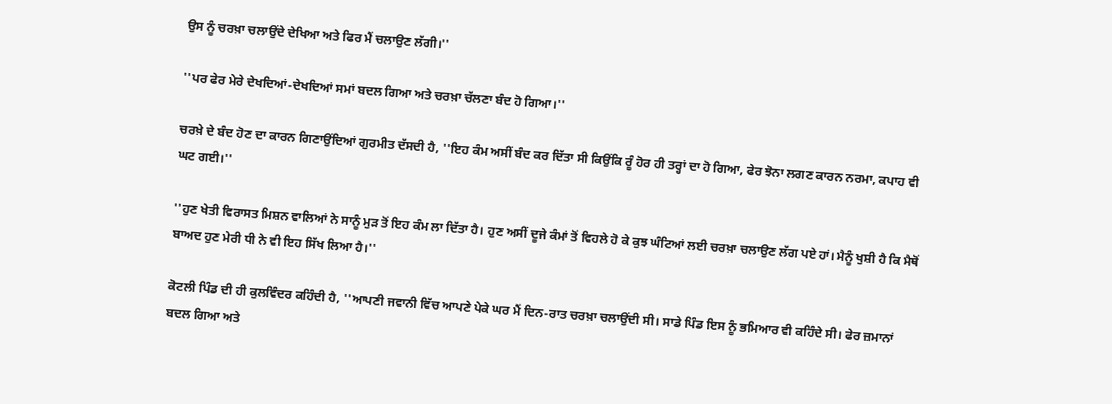ਉਸ ਨੂੰ ਚਰਖ਼ਾ ਚਲਾਉਂਦੇ ਦੇਖਿਆ ਅਤੇ ਫਿਰ ਮੈਂ ਚਲਾਉਣ ਲੱਗੀ।''

''ਪਰ ਫੇਰ ਮੇਰੇ ਦੇਖਦਿਆਂ-ਦੇਖਦਿਆਂ ਸਮਾਂ ਬਦਲ ਗਿਆ ਅਤੇ ਚਰਖ਼ਾ ਚੱਲਣਾ ਬੰਦ ਹੋ ਗਿਆ।''

ਚਰਖ਼ੇ ਦੇ ਬੰਦ ਹੋਣ ਦਾ ਕਾਰਨ ਗਿਣਾਉਂਦਿਆਂ ਗੁਰਮੀਤ ਦੱਸਦੀ ਹੈ, ''ਇਹ ਕੰਮ ਅਸੀਂ ਬੰਦ ਕਰ ਦਿੱਤਾ ਸੀ ਕਿਉਂਕਿ ਰੂੰ ਹੋਰ ਹੀ ਤਰ੍ਹਾਂ ਦਾ ਹੋ ਗਿਆ, ਫੇਰ ਝੋਨਾ ਲਗਣ ਕਾਰਨ ਨਰਮਾ, ਕਪਾਹ ਵੀ ਘਟ ਗਈ।''

''ਹੁਣ ਖੇਤੀ ਵਿਰਾਸਤ ਮਿਸ਼ਨ ਵਾਲਿਆਂ ਨੇ ਸਾਨੂੰ ਮੁੜ ਤੋਂ ਇਹ ਕੰਮ ਲਾ ਦਿੱਤਾ ਹੈ। ਹੁਣ ਅਸੀਂ ਦੂਜੇ ਕੰਮਾਂ ਤੋਂ ਵਿਹਲੇ ਹੋ ਕੇ ਕੁਝ ਘੰਟਿਆਂ ਲਈ ਚਰਖ਼ਾ ਚਲਾਉਣ ਲੱਗ ਪਏ ਹਾਂ। ਮੈਨੂੰ ਖੁਸ਼ੀ ਹੈ ਕਿ ਮੈਥੋਂ ਬਾਅਦ ਹੁਣ ਮੇਰੀ ਧੀ ਨੇ ਵੀ ਇਹ ਸਿੱਖ ਲਿਆ ਹੈ।''

ਕੋਟਲੀ ਪਿੰਡ ਦੀ ਹੀ ਕੁਲਵਿੰਦਰ ਕਹਿੰਦੀ ਹੈ, ''ਆਪਣੀ ਜਵਾਨੀ ਵਿੱਚ ਆਪਣੇ ਪੇਕੇ ਘਰ ਮੈਂ ਦਿਨ-ਰਾਤ ਚਰਖ਼ਾ ਚਲਾਉਂਦੀ ਸੀ। ਸਾਡੇ ਪਿੰਡ ਇਸ ਨੂੰ ਭਮਿਆਰ ਵੀ ਕਹਿੰਦੇ ਸੀ। ਫੇਰ ਜ਼ਮਾਨਾਂ ਬਦਲ ਗਿਆ ਅਤੇ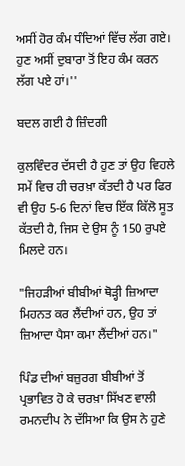ਅਸੀਂ ਹੋਰ ਕੰਮ ਧੰਦਿਆਂ ਵਿੱਚ ਲੱਗ ਗਏ। ਹੁਣ ਅਸੀਂ ਦੁਬਾਰਾ ਤੋਂ ਇਹ ਕੰਮ ਕਰਨ ਲੱਗ ਪਏ ਹਾਂ।''

ਬਦਲ ਗਈ ਹੈ ਜ਼ਿੰਦਗੀ

ਕੁਲਵਿੰਦਰ ਦੱਸਦੀ ਹੈ ਹੁਣ ਤਾਂ ਉਹ ਵਿਹਲੇ ਸਮੇਂ ਵਿਚ ਹੀ ਚਰਖ਼ਾ ਕੱਤਦੀ ਹੈ ਪਰ ਫਿਰ ਵੀ ਉਹ 5-6 ਦਿਨਾਂ ਵਿਚ ਇੱਕ ਕਿੱਲੋ ਸੂਤ ਕੱਤਦੀ ਹੈ, ਜਿਸ ਦੇ ਉਸ ਨੂੰ 150 ਰੁਪਏ ਮਿਲਦੇ ਹਨ।

"ਜਿਹੜੀਆਂ ਬੀਬੀਆਂ ਥੋੜ੍ਹੀ ਜ਼ਿਆਦਾ ਮਿਹਨਤ ਕਰ ਲੈਂਦੀਆਂ ਹਨ, ਉਹ ਤਾਂ ਜ਼ਿਆਦਾ ਪੈਸਾ ਕਮਾ ਲੈਂਦੀਆਂ ਹਨ।"

ਪਿੰਡ ਦੀਆਂ ਬਜ਼ੁਰਗ ਬੀਬੀਆਂ ਤੋਂ ਪ੍ਰਭਾਵਿਤ ਹੋ ਕੇ ਚਰਖ਼ਾ ਸਿੱਖਣ ਵਾਲੀ ਰਮਨਦੀਪ ਨੇ ਦੱਸਿਆ ਕਿ ਉਸ ਨੇ ਹੁਣੇ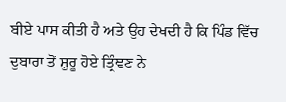ਬੀਏ ਪਾਸ ਕੀਤੀ ਹੈ ਅਤੇ ਉਹ ਦੇਖਦੀ ਹੈ ਕਿ ਪਿੰਡ ਵਿੱਚ ਦੁਬਾਰਾ ਤੋਂ ਸ਼ੁਰੂ ਹੋਏ ਤ੍ਰਿੰਞਣ ਨੇ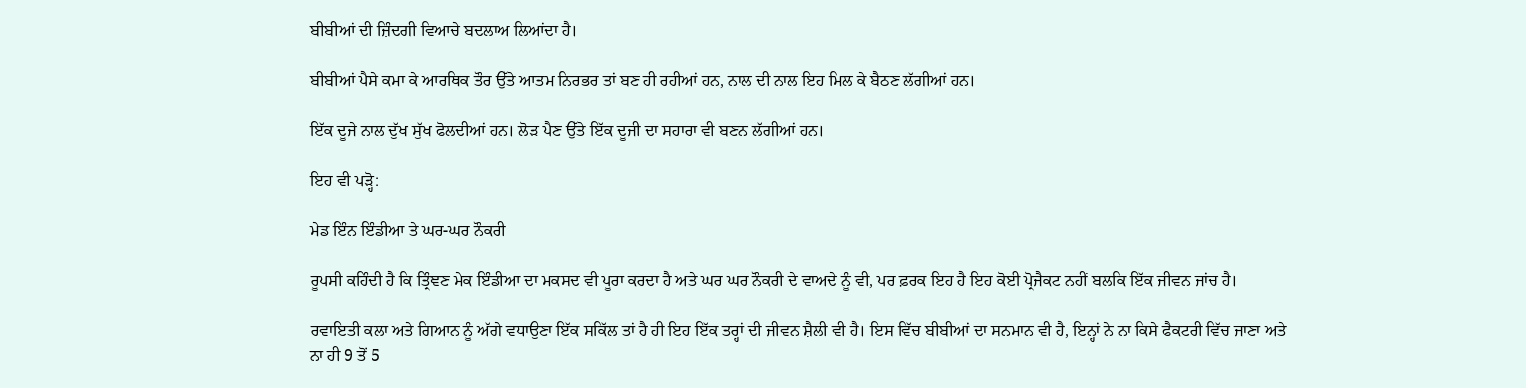ਬੀਬੀਆਂ ਦੀ ਜ਼ਿੰਦਗੀ ਵਿਆਚੇ ਬਦਲਾਅ ਲਿਆਂਦਾ ਹੈ।

ਬੀਬੀਆਂ ਪੈਸੇ ਕਮਾ ਕੇ ਆਰਥਿਕ ਤੌਰ ਉੱਤੇ ਆਤਮ ਨਿਰਭਰ ਤਾਂ ਬਣ ਹੀ ਰਹੀਆਂ ਹਨ, ਨਾਲ ਦੀ ਨਾਲ ਇਹ ਮਿਲ ਕੇ ਬੈਠਣ ਲੱਗੀਆਂ ਹਨ।

ਇੱਕ ਦੂਜੇ ਨਾਲ ਦੁੱਖ ਸੁੱਖ ਫੋਲਦੀਆਂ ਹਨ। ਲੋੜ ਪੈਣ ਉੱਤੇ ਇੱਕ ਦੂਜੀ ਦਾ ਸਹਾਰਾ ਵੀ ਬਣਨ ਲੱਗੀਆਂ ਹਨ।

ਇਹ ਵੀ ਪੜ੍ਹੋ:

ਮੇਡ ਇੰਨ ਇੰਡੀਆ ਤੇ ਘਰ-ਘਰ ਨੌਕਰੀ

ਰੂਪਸੀ ਕਹਿੰਦੀ ਹੈ ਕਿ ਤ੍ਰਿੰਞਣ ਮੇਕ ਇੰਡੀਆ ਦਾ ਮਕਸਦ ਵੀ ਪੂਰਾ ਕਰਦਾ ਹੈ ਅਤੇ ਘਰ ਘਰ ਨੌਕਰੀ ਦੇ ਵਾਅਦੇ ਨੂੰ ਵੀ, ਪਰ ਫ਼ਰਕ ਇਹ ਹੈ ਇਹ ਕੋਈ ਪ੍ਰੋਜੈਕਟ ਨਹੀਂ ਬਲਕਿ ਇੱਕ ਜੀਵਨ ਜਾਂਚ ਹੈ।

ਰਵਾਇਤੀ ਕਲਾ ਅਤੇ ਗਿਆਨ ਨੂੰ ਅੱਗੇ ਵਧਾਉਣਾ ਇੱਕ ਸਕਿੱਲ ਤਾਂ ਹੈ ਹੀ ਇਹ ਇੱਕ ਤਰ੍ਹਾਂ ਦੀ ਜੀਵਨ ਸ਼ੈਲੀ ਵੀ ਹੈ। ਇਸ ਵਿੱਚ ਬੀਬੀਆਂ ਦਾ ਸਨਮਾਨ ਵੀ ਹੈ, ਇਨ੍ਹਾਂ ਨੇ ਨਾ ਕਿਸੇ ਫੈਕਟਰੀ ਵਿੱਚ ਜਾਣਾ ਅਤੇ ਨਾ ਹੀ 9 ਤੋਂ 5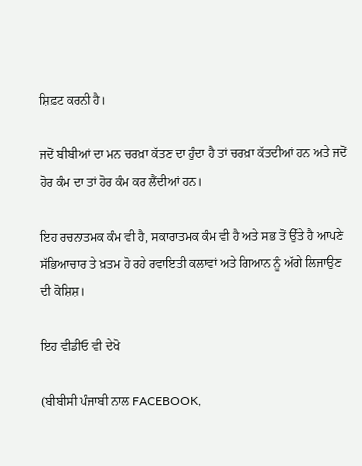ਸ਼ਿਫ਼ਟ ਕਰਨੀ ਹੈ।

ਜਦੋਂ ਬੀਬੀਆਂ ਦਾ ਮਨ ਚਰਖ਼ਾ ਕੱਤਣ ਦਾ ਹੁੰਦਾ ਹੈ ਤਾਂ ਚਰਖ਼ਾ ਕੱਤਦੀਆਂ ਹਨ ਅਤੇ ਜਦੋਂ ਹੋਰ ਕੰਮ ਦਾ ਤਾਂ ਹੋਰ ਕੰਮ ਕਰ ਲੈਂਦੀਆਂ ਹਨ।

ਇਹ ਰਚਨਾਤਮਕ ਕੰਮ ਵੀ ਹੈ, ਸਕਾਰਾਤਮਕ ਕੰਮ ਵੀ ਹੈ ਅਤੇ ਸਭ ਤੋਂ ਉੱਤੇ ਹੈ ਆਪਣੇ ਸੱਭਿਆਚਾਰ ਤੇ ਖ਼ਤਮ ਹੋ ਰਹੇ ਰਵਾਇਤੀ ਕਲਾਵਾਂ ਅਤੇ ਗਿਆਨ ਨੂੰ ਅੱਗੇ ਲਿਜਾਉਣ ਦੀ ਕੋਸ਼ਿਸ਼।

ਇਹ ਵੀਡੀਓ ਵੀ ਦੇਖੋ

(ਬੀਬੀਸੀ ਪੰਜਾਬੀ ਨਾਲ FACEBOOK,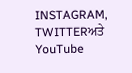INSTAGRAM, TWITTERਅਤੇ YouTube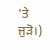'ਤੇ ਜੁੜੋ।)